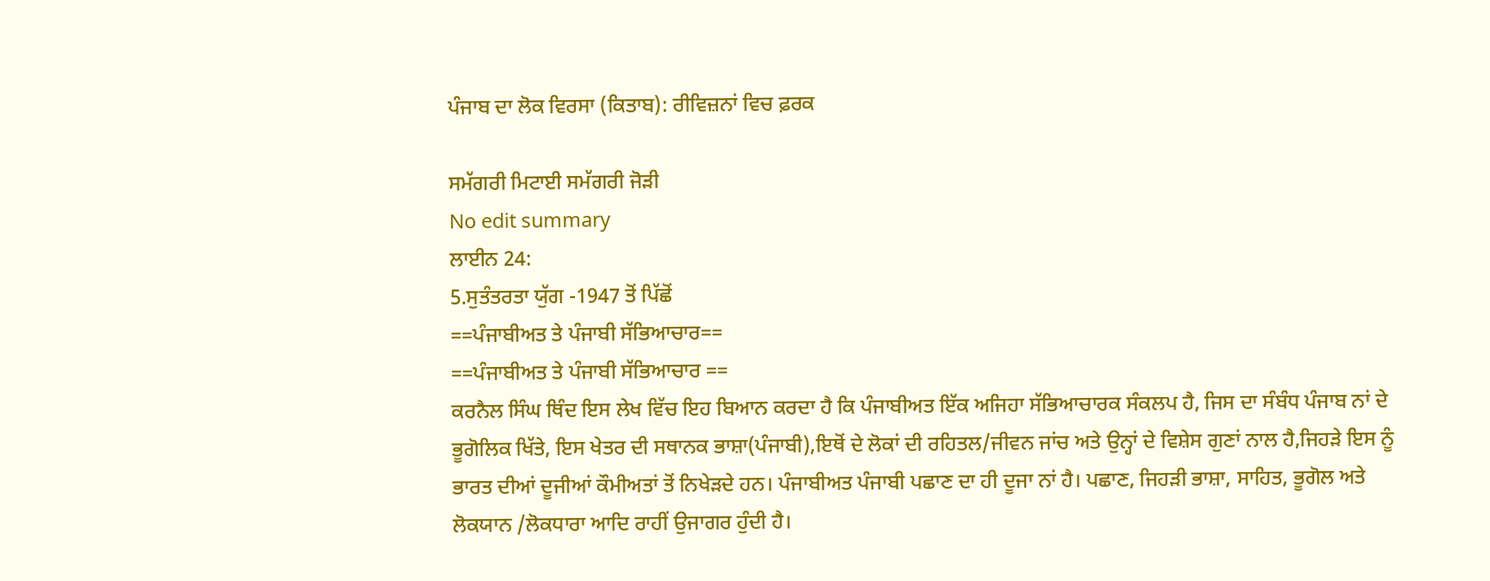ਪੰਜਾਬ ਦਾ ਲੋਕ ਵਿਰਸਾ (ਕਿਤਾਬ): ਰੀਵਿਜ਼ਨਾਂ ਵਿਚ ਫ਼ਰਕ

ਸਮੱਗਰੀ ਮਿਟਾਈ ਸਮੱਗਰੀ ਜੋੜੀ
No edit summary
ਲਾਈਨ 24:
5.ਸੁਤੰਤਰਤਾ ਯੁੱਗ -1947 ਤੋਂ ਪਿੱਛੋਂ
==ਪੰਜਾਬੀਅਤ ਤੇ ਪੰਜਾਬੀ ਸੱਭਿਆਚਾਰ==
==ਪੰਜਾਬੀਅਤ ਤੇ ਪੰਜਾਬੀ ਸੱਭਿਆਚਾਰ ==
ਕਰਨੈਲ ਸਿੰਘ ਥਿੰਦ ਇਸ ਲੇਖ ਵਿੱਚ ਇਹ ਬਿਆਨ ਕਰਦਾ ਹੈ ਕਿ ਪੰਜਾਬੀਅਤ ਇੱਕ ਅਜਿਹਾ ਸੱਭਿਆਚਾਰਕ ਸੰਕਲਪ ਹੈ, ਜਿਸ ਦਾ ਸੰਬੰਧ ਪੰਜਾਬ ਨਾਂ ਦੇ ਭੂਗੋਲਿਕ ਖਿੱਤੇ, ਇਸ ਖੇਤਰ ਦੀ ਸਥਾਨਕ ਭਾਸ਼ਾ(ਪੰਜਾਬੀ),ਇਥੋਂ ਦੇ ਲੋਕਾਂ ਦੀ ਰਹਿਤਲ/ਜੀਵਨ ਜਾਂਚ ਅਤੇ ਉਨ੍ਹਾਂ ਦੇ ਵਿਸ਼ੇਸ ਗੁਣਾਂ ਨਾਲ ਹੈ,ਜਿਹੜੇ ਇਸ ਨੂੰ ਭਾਰਤ ਦੀਆਂ ਦੂਜੀਆਂ ਕੌਮੀਅਤਾਂ ਤੋਂ ਨਿਖੇੜਦੇ ਹਨ। ਪੰਜਾਬੀਅਤ ਪੰਜਾਬੀ ਪਛਾਣ ਦਾ ਹੀ ਦੂਜਾ ਨਾਂ ਹੈ। ਪਛਾਣ, ਜਿਹੜੀ ਭਾਸ਼ਾ, ਸਾਹਿਤ, ਭੂਗੋਲ ਅਤੇ ਲੋਕਯਾਨ /ਲੋਕਧਾਰਾ ਆਦਿ ਰਾਹੀਂ ਉਜਾਗਰ ਹੁੰਦੀ ਹੈ।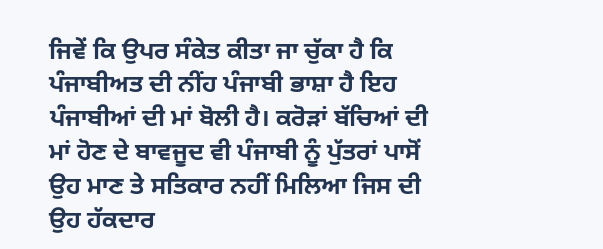ਜਿਵੇਂ ਕਿ ਉਪਰ ਸੰਕੇਤ ਕੀਤਾ ਜਾ ਚੁੱਕਾ ਹੈ ਕਿ ਪੰਜਾਬੀਅਤ ਦੀ ਨੀਂਹ ਪੰਜਾਬੀ ਭਾਸ਼ਾ ਹੈ ਇਹ ਪੰਜਾਬੀਆਂ ਦੀ ਮਾਂ ਬੋਲੀ ਹੈ। ਕਰੋੜਾਂ ਬੱਚਿਆਂ ਦੀ ਮਾਂ ਹੋਣ ਦੇ ਬਾਵਜੂਦ ਵੀ ਪੰਜਾਬੀ ਨੂੰ ਪੁੱਤਰਾਂ ਪਾਸੋਂ ਉਹ ਮਾਣ ਤੇ ਸਤਿਕਾਰ ਨਹੀਂ ਮਿਲਿਆ ਜਿਸ ਦੀ ਉਹ ਹੱਕਦਾਰ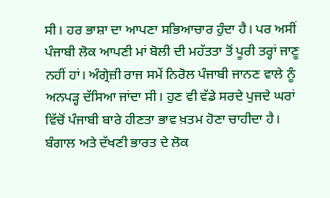ਸੀ। ਹਰ ਭਾਸ਼ਾ ਦਾ ਆਪਣਾ ਸਭਿਆਚਾਰ ਹੁੰਦਾ ਹੈ। ਪਰ ਅਸੀਂ ਪੰਜਾਬੀ ਲੋਕ ਆਪਣੀ ਮਾਂ ਬੋਲੀ ਦੀ ਮਹੱਤਤਾ ਤੋਂ ਪੂਰੀ ਤਰ੍ਹਾਂ ਜਾਣੂ ਨਹੀਂ ਹਾਂ। ਅੰਗ੍ਰੇਜ਼ੀ ਰਾਜ ਸਮੇਂ ਨਿਰੋਲ ਪੰਜਾਬੀ ਜਾਨਣ ਵਾਲੇ ਨੂੰ ਅਨਪੜ੍ਹ ਦੱਸਿਆ ਜਾਂਦਾ ਸੀ। ਹੁਣ ਵੀ ਵੱਡੇ ਸਰਦੇ ਪੁਜਦੇ ਘਰਾਂ ਵਿੱਚੋਂ ਪੰਜਾਬੀ ਬਾਰੇ ਹੀਣਤਾ ਭਾਵ ਖ਼ਤਮ ਹੋਣਾ ਚਾਹੀਦਾ ਹੈ। ਬੰਗਾਲ ਅਤੇ ਦੱਖਣੀ ਭਾਰਤ ਦੇ ਲੋਕ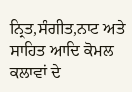ਨ੍ਰਿਤ,ਸੰਗੀਤ,ਨਾਟ ਅਤੇ ਸਾਹਿਤ ਆਦਿ ਕੋਮਲ ਕਲਾਵਾਂ ਦੇ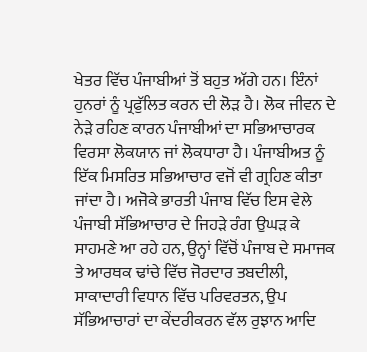ਖੇਤਰ ਵਿੱਚ ਪੰਜਾਬੀਆਂ ਤੋਂ ਬਹੁਤ ਅੱਗੇ ਹਨ। ਇੰਨਾਂ ਹੁਨਰਾਂ ਨੂੰ ਪ੍ਰਫੁੱਲਿਤ ਕਰਨ ਦੀ ਲੋੜ ਹੈ। ਲੋਕ ਜੀਵਨ ਦੇ ਨੇੜੇ ਰਹਿਣ ਕਾਰਨ ਪੰਜਾਬੀਆਂ ਦਾ ਸਭਿਆਚਾਰਕ ਵਿਰਸਾ ਲੋਕਯਾਨ ਜਾਂ ਲੋਕਧਾਰਾ ਹੈ। ਪੰਜਾਬੀਅਤ ਨੂੰ ਇੱਕ ਮਿਸਰਿਤ ਸਭਿਆਚਾਰ ਵਜੋਂ ਵੀ ਗ੍ਰਹਿਣ ਕੀਤਾ ਜਾਂਦਾ ਹੈ। ਅਜੋਕੇ ਭਾਰਤੀ ਪੰਜਾਬ ਵਿੱਚ ਇਸ ਵੇਲੇ ਪੰਜਾਬੀ ਸੱਭਿਆਚਾਰ ਦੇ ਜਿਹੜੇ ਰੰਗ ਉਘੜ ਕੇ ਸਾਹਮਣੇ ਆ ਰਹੇ ਹਨ, ਉਨ੍ਹਾਂ ਵਿੱਚੋਂ ਪੰਜਾਬ ਦੇ ਸਮਾਜਕ ਤੇ ਆਰਥਕ ਢਾਂਚੇ ਵਿੱਚ ਜੋਰਦਾਰ ਤਬਦੀਲੀ, ਸਾਕਾਦਾਰੀ ਵਿਧਾਨ ਵਿੱਚ ਪਰਿਵਰਤਨ, ਉਪ ਸੱਭਿਆਚਾਰਾਂ ਦਾ ਕੇਂਦਰੀਕਰਨ ਵੱਲ ਰੁਝਾਨ ਆਦਿ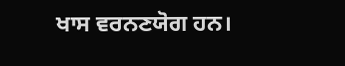ਖਾਸ ਵਰਨਣਯੋਗ ਹਨ।